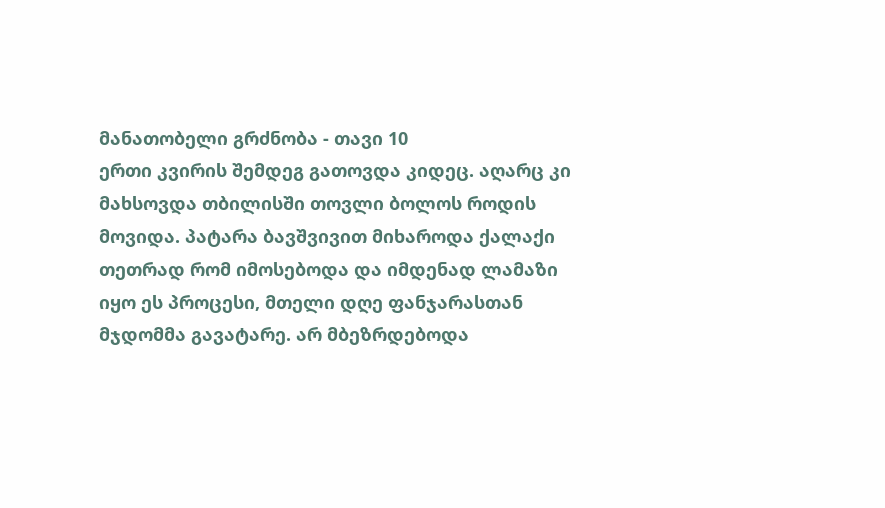მანათობელი გრძნობა - თავი 10
ერთი კვირის შემდეგ გათოვდა კიდეც. აღარც კი მახსოვდა თბილისში თოვლი ბოლოს როდის მოვიდა. პატარა ბავშვივით მიხაროდა ქალაქი თეთრად რომ იმოსებოდა და იმდენად ლამაზი იყო ეს პროცესი, მთელი დღე ფანჯარასთან მჯდომმა გავატარე. არ მბეზრდებოდა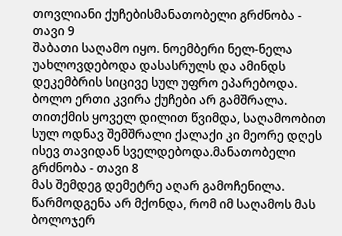თოვლიანი ქუჩებისმანათობელი გრძნობა - თავი 9
შაბათი საღამო იყო. ნოემბერი ნელ-ნელა უახლოვდებოდა დასასრულს და ამინდს დეკემბრის სიცივე სულ უფრო ეპარებოდა. ბოლო ერთი კვირა ქუჩები არ გამშრალა. თითქმის ყოველ დილით წვიმდა, საღამოობით სულ ოდნავ შემშრალი ქალაქი კი მეორე დღეს ისევ თავიდან სველდებოდა.მანათობელი გრძნობა - თავი 8
მას შემდეგ დემეტრე აღარ გამოჩენილა. წარმოდგენა არ მქონდა, რომ იმ საღამოს მას ბოლოჯერ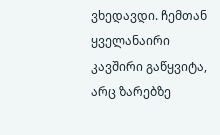ვხედავდი. ჩემთან ყველანაირი კავშირი გაწყვიტა, არც ზარებზე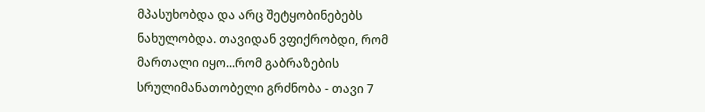მპასუხობდა და არც შეტყობინებებს ნახულობდა. თავიდან ვფიქრობდი, რომ მართალი იყო...რომ გაბრაზების სრულიმანათობელი გრძნობა - თავი 7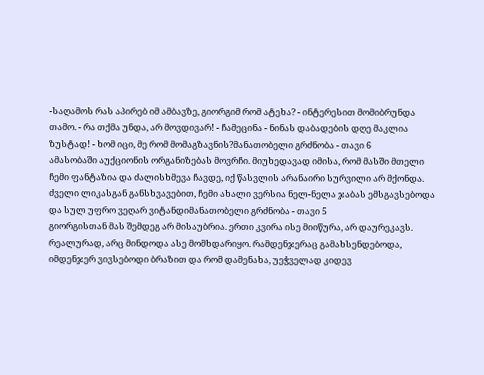-საღამოს რას აპირებ იმ ამბავზე, გიორგიმ რომ ატეხა? - ინტერესით მომიბრუნდა თამო. - რა თქმა უნდა, არ მოვდივარ! - ჩამეცინა - ნინას დაბადების დღე მაკლია ზუსტად! - ხომ იცი, მე რომ მომაგზავნის?მანათობელი გრძნობა - თავი 6
ამასობაში აუქციონის ორგანიზებას მოვრჩი. მიუხედავად იმისა, რომ მასში მთელი ჩემი ფანტაზია და ძალისხმევა ჩავდე, იქ წასვლის არანაირი სურვილი არ მქონდა. ძველი ლიკასგან განსხვავებით, ჩემი ახალი ვერსია ნელ-ნელა ჯაბას ემსგავსებოდა და სულ უფრო ვეღარ ვიტანდიმანათობელი გრძნობა - თავი 5
გიორგისთან მას შემდეგ არ მისაუბრია. ერთი კვირა ისე მიიწურა, არ დაურეკავს. რეალურად, არც მინდოდა ასე მომხდარიყო. რამდენჯერაც გამახსენდებოდა, იმდენჯერ ვივსებოდი ბრაზით და რომ დამენახა, უეჭველად კიდევ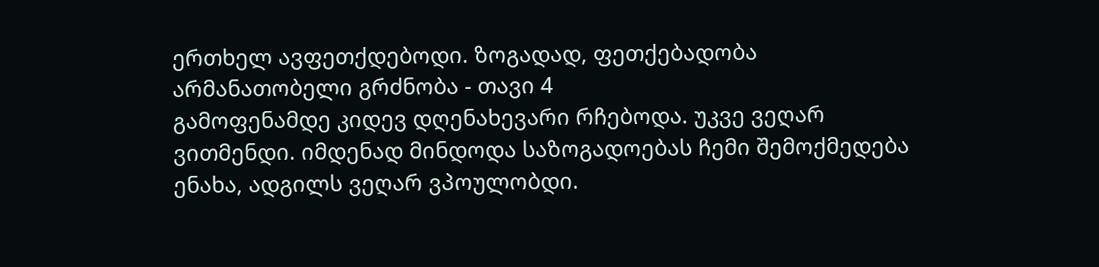ერთხელ ავფეთქდებოდი. ზოგადად, ფეთქებადობა არმანათობელი გრძნობა - თავი 4
გამოფენამდე კიდევ დღენახევარი რჩებოდა. უკვე ვეღარ ვითმენდი. იმდენად მინდოდა საზოგადოებას ჩემი შემოქმედება ენახა, ადგილს ვეღარ ვპოულობდი.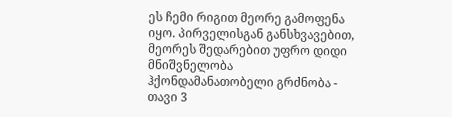ეს ჩემი რიგით მეორე გამოფენა იყო. პირველისგან განსხვავებით, მეორეს შედარებით უფრო დიდი მნიშვნელობა ჰქონდამანათობელი გრძნობა - თავი 3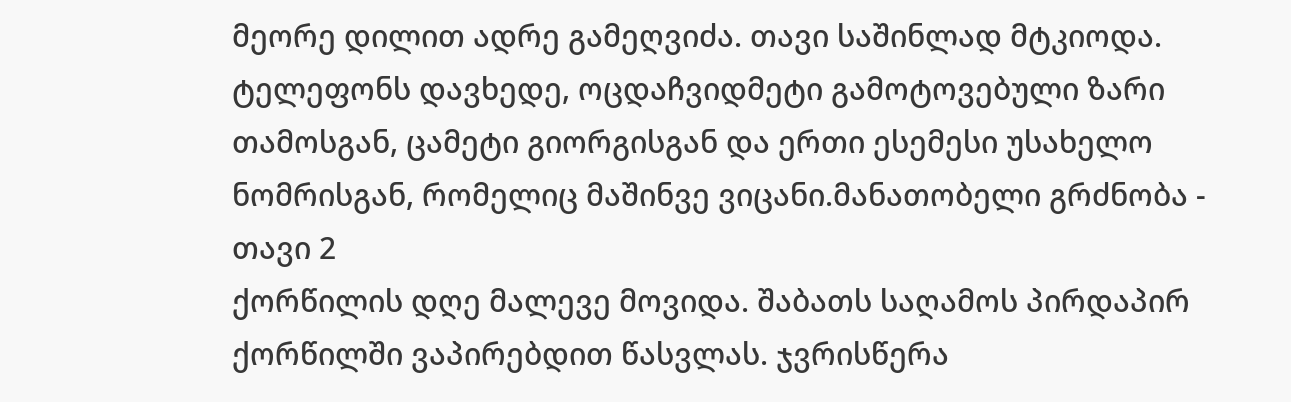მეორე დილით ადრე გამეღვიძა. თავი საშინლად მტკიოდა. ტელეფონს დავხედე, ოცდაჩვიდმეტი გამოტოვებული ზარი თამოსგან, ცამეტი გიორგისგან და ერთი ესემესი უსახელო ნომრისგან, რომელიც მაშინვე ვიცანი.მანათობელი გრძნობა - თავი 2
ქორწილის დღე მალევე მოვიდა. შაბათს საღამოს პირდაპირ ქორწილში ვაპირებდით წასვლას. ჯვრისწერა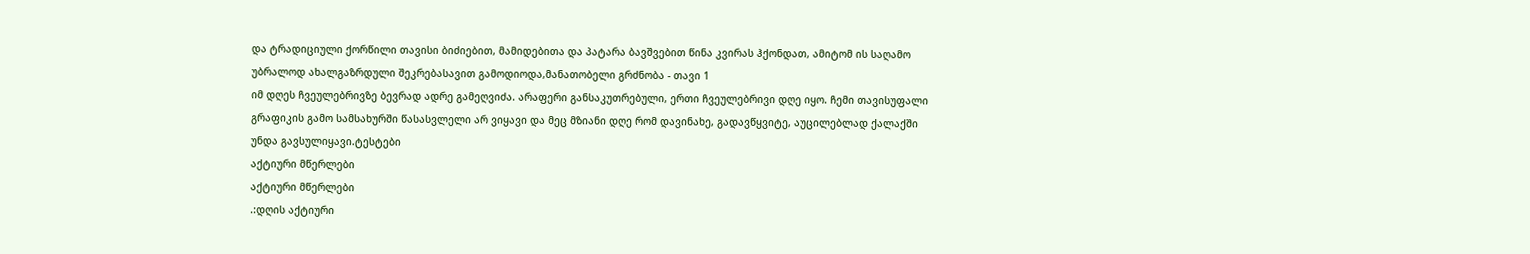და ტრადიციული ქორწილი თავისი ბიძიებით, მამიდებითა და პატარა ბავშვებით წინა კვირას ჰქონდათ, ამიტომ ის საღამო უბრალოდ ახალგაზრდული შეკრებასავით გამოდიოდა,მანათობელი გრძნობა - თავი 1
იმ დღეს ჩვეულებრივზე ბევრად ადრე გამეღვიძა. არაფერი განსაკუთრებული, ერთი ჩვეულებრივი დღე იყო. ჩემი თავისუფალი გრაფიკის გამო სამსახურში წასასვლელი არ ვიყავი და მეც მზიანი დღე რომ დავინახე, გადავწყვიტე, აუცილებლად ქალაქში უნდა გავსულიყავი.ტესტები
აქტიური მწერლები
აქტიური მწერლები
.:დღის აქტიური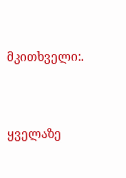მკითხველი:.


ყველაზე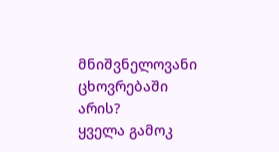მნიშვნელოვანი ცხოვრებაში არის?
ყველა გამოკ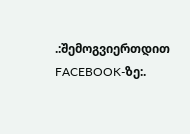.:შემოგვიერთდით FACEBOOK-ზე:.